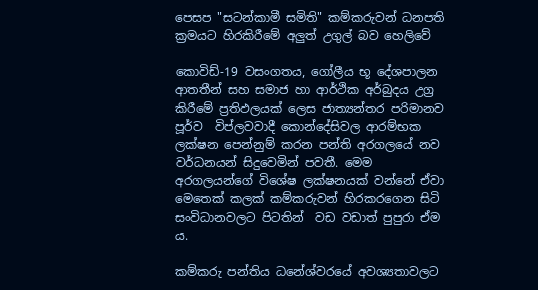පෙසප "සටන්කාමී සමිති" කම්කරුවන් ධනපති ක්‍රමයට හිරකිරීමේ අලුත් උගුල් බව හෙලිවේ

කොවිඩ්-19 වසංගතය, ගෝලීය භූ දේශපාලන ආතතීන් සහ සමාජ හා ආර්ථික අර්බුදය උග්‍ර  කිරීමේ ප්‍රතිඵලයක් ලෙස ජාත්‍යන්තර පරිමානව පූර්ව  විප්ලවවාදී කොන්දේසිවල ආරම්භක ලක්ෂන පෙන්නුම් කරන පන්ති අරගලයේ නව වර්ධනයන් සිදුවෙමින් පවතී. මෙම අරගලයන්ගේ විශේෂ ලක්ෂනයක් වන්නේ ඒවා මෙතෙක් කලක් කම්කරුවන් හිරකරගෙන සිටි සංවිධානවලට පිටතින්  වඩ වඩාත් පුපුරා ඒම ය.

කම්කරු පන්තිය ධනේශ්වරයේ අවශ්‍යතාවලට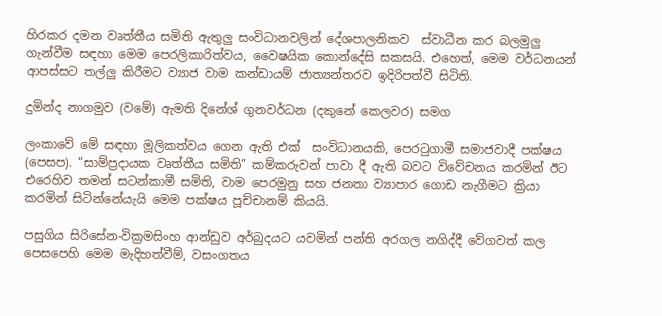හිරකර දමන වෘත්තීය සමිති ඇතුලු සංවිධානවලින් දේශපාලනිකව  ස්වාධීන කර බලමුලු  ගැන්වීම සඳහා මෙම පෙරලිකාරිත්වය, වෛෂයික කොන්දේසි සකසයි. එහෙත්, මෙම වර්ධනයන් ආපස්සට තල්ලු කිරීමට ව්‍යාජ වාම කන්ඩායම් ජාත්‍යන්තරව ඉදිරිපත්වී සිටිති.

දුමින්ද නාගමුව (වමේ) ඇමති දිනේශ් ගුනවර්ධන (දකුනේ කෙලවර) සමග

ලංකාවේ මේ සඳහා මූලිකත්වය ගෙන ඇති එක්  සංවිධානයකි, පෙරටුගාමී සමාජවාදී පක්ෂය (පෙසප). “සාම්ප්‍රදායක වෘත්තීය සමිති” කම්කරුවන් පාවා දී ඇති බවට විවේචනය කරමින් ඊට එරෙහිව තමන් සටන්කාමී සමිති, වාම පෙරමුනු සහ ජනතා ව්‍යාපාර ගොඩ නැගීමට ක්‍රියා කරමින් සිටින්නේයැයි මෙම පක්ෂය පූච්චානම් කියයි.

පසුගිය සිරිසේන-වික්‍රමසිංහ ආන්ඩුව අර්බුදයට යවමින් පන්ති අරගල නගිද්දී වේගවත් කල පෙසපෙහි මෙම මැදිහත්වීම්, වසංගතය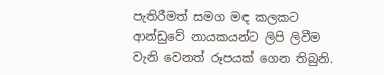පැතිරීමත් සමග මඳ කලකට ආන්ඩුවේ නායකයන්ට ලිපි ලිවීම වැනි වෙනත් රූපයක් ගෙන තිබුනි.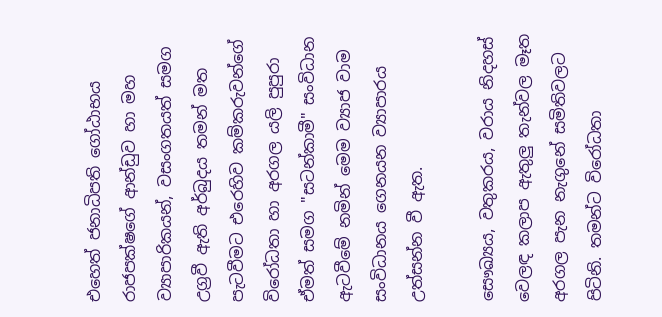එහෙත් ජනාධිපති ගෝඨාභය රාජපක්ෂගේ ආන්ඩුව හා මහ ව්‍යාපාරිකයන්, වසංගතයත් සමග උග්‍රවී ඇති අර්බුදය තමන් මත පැටවීමට එරෙහිව කම්කරුවන්ගේ විරෝධතා හා අරගල යලි පුපුරා ඒමත් සමග "සටන්කාමී" සංවිධාන ඇටවීමේ නමින් මෙම ව්‍යාජ වාම සංවිධානය ගෙනයන ව්‍යාපාරය උත්සන්න වී ඇත.

සෞඛ්‍යය, වතුකරය, වරාය නිදහස් වෙලඳ කලාප ඇතුලු තැන්වල මෑත අරගල පැන නැගුනේ සමිතිවලට පිටිනි. තමන්ට විරෝධතා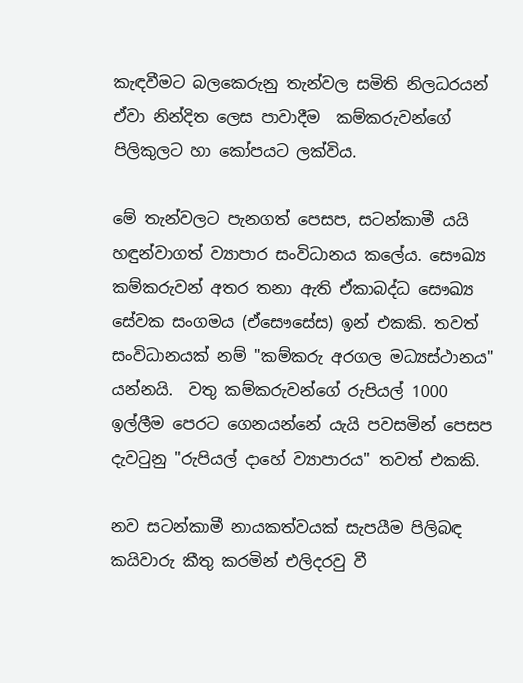කැඳවීමට බලකෙරුනු තැන්වල සමිති නිලධරයන් ඒවා නින්දිත ලෙස පාවාදීම  කම්කරුවන්ගේ පිලිකුලට හා කෝපයට ලක්විය.

මේ තැන්වලට පැනගත් පෙසප, සටන්කාමී යයි හඳුන්වාගත් ව්‍යාපාර සංවිධානය කලේය. සෞඛ්‍ය කම්කරුවන් අතර තනා ඇති ඒකාබද්ධ සෞඛ්‍ය සේවක සංගමය (ඒසෞසේස) ඉන් එකකි. තවත් සංවිධානයක් නම් "කම්කරු අරගල මධ්‍යස්ථානය" යන්නයි.  වතු කම්කරුවන්ගේ රුපියල් 1000 ඉල්ලීම පෙරට ගෙනයන්නේ යැයි පවසමින් පෙසප දැවටුනු "රුපියල් දාහේ ව්‍යාපාරය" තවත් එකකි.

නව සටන්කාමී නායකත්වයක් සැපයීම පිලිබඳ කයිවාරු කීතු කරමින් එලිදරවු වී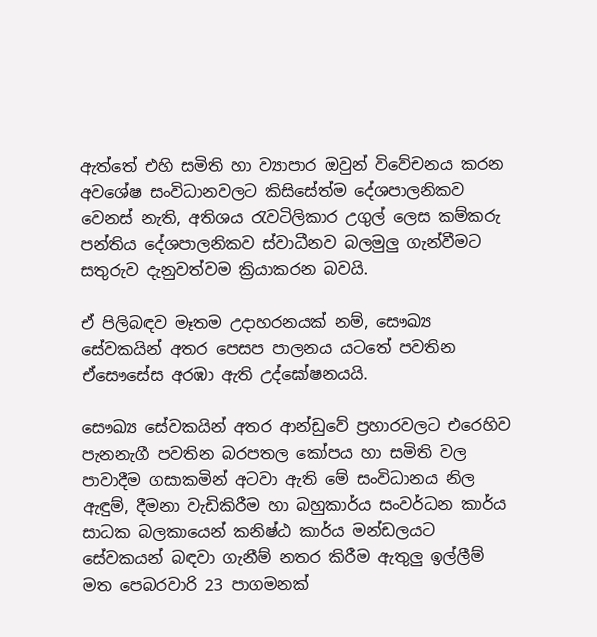ඇත්තේ එහි සමිති හා ව්‍යාපාර ඔවුන් විවේචනය කරන අවශේෂ සංවිධානවලට කිසිසේත්ම දේශපාලනිකව වෙනස් නැති, අතිශය රැවටිලිකාර උගුල් ලෙස කම්කරු පන්තිය දේශපාලනිකව ස්වාධීනව බලමුලු ගැන්වීමට සතුරුව දැනුවත්වම ක්‍රියාකරන බවයි.

ඒ පිලිබඳව මෑතම උදාහරනයක් නම්, සෞඛ්‍ය සේවකයින් අතර පෙසප පාලනය යටතේ පවතින ඒසෞසේස අරඹා ඇති උද්ඝෝෂනයයි.

සෞඛ්‍ය සේවකයින් අතර ආන්ඩුවේ ප්‍රහාරවලට එරෙහිව පැනනැගී පවතින බරපතල කෝපය හා සමිති වල පාවාදීම ගසාකමින් අටවා ඇති මේ සංවිධානය නිල ඇඳුම්, දීමනා වැඩිකිරීම හා බහුකාර්ය සංවර්ධන කාර්ය සාධක බලකායෙන් කනිෂ්ඨ කාර්ය මන්ඩලයට සේවකයන් බඳවා ගැනීම් නතර කිරීම ඇතුලු ඉල්ලීම් මත පෙබරවාරි 23 පාගමනක්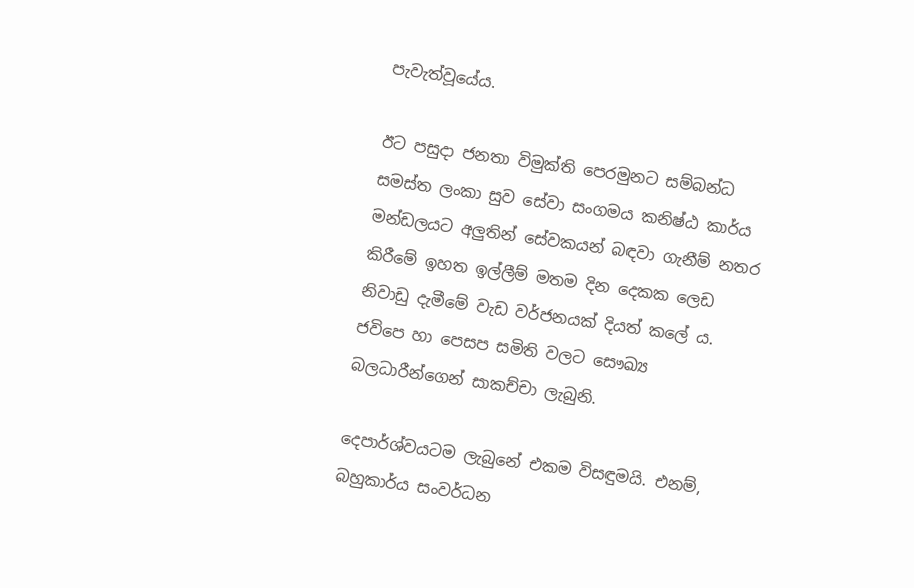පැවැත්වූයේය.

ඊට පසුදා ජනතා විමුක්ති පෙරමුනට සම්බන්ධ සමස්ත ලංකා සුව සේවා සංගමය කනිෂ්ඨ කාර්ය මන්ඩලයට අලුතින් සේවකයන් බඳවා ගැනීම් නතර කිරීමේ ඉහත ඉල්ලීම් මතම දින දෙකක ලෙඩ නිවාඩු දැමීමේ වැඩ වර්ජනයක් දියත් කලේ ය. ජවිපෙ හා පෙසප සමිති වලට සෞඛ්‍ය බලධාරීන්ගෙන් සාකච්චා ලැබුනි.

දෙපාර්ශ්වයටම ලැබුනේ එකම විසඳුමයි. එනම්,  බහුකාර්ය සංවර්ධන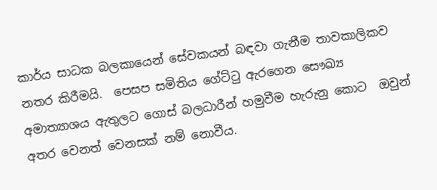කාර්ය සාධක බලකායෙන් සේවකයන් බඳවා ගැනීම තාවකාලිකව නතර කිරීමයි.  පෙසප සමිතිය ගේට්ටු ඇරගෙන සෞඛ්‍ය අමාත්‍යාශය ඇතුලට ගොස් බලධාරීන් හමුවීම හැරුනු කොට  ඔවුන් අතර වෙනත් වෙනසක් නම් නොවීය.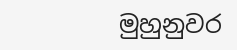මුහුනුවර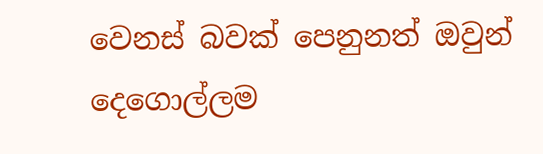වෙනස් බවක් පෙනුනත් ඔවුන් දෙගොල්ලම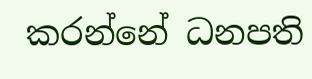කරන්නේ ධනපති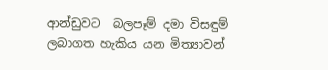ආන්ඩුවට  බලපෑම් දමා විසඳුම් ලබාගත හැකිය යන මිත්‍යාවන්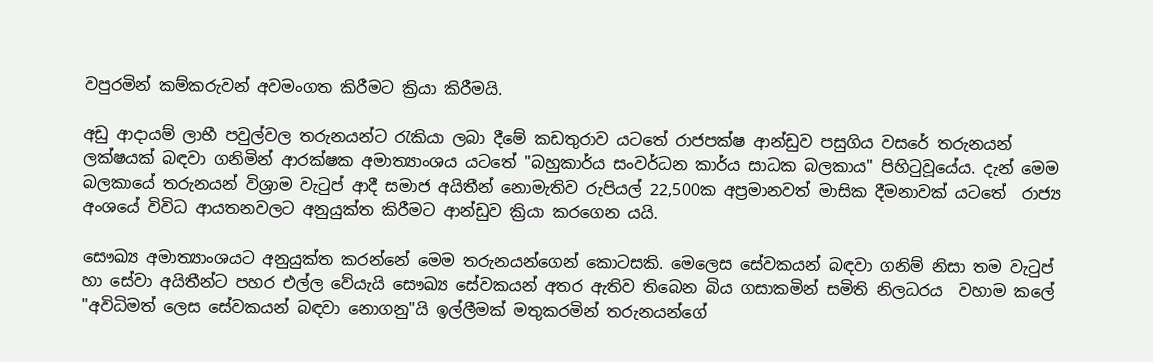වපුරමින් කම්කරුවන් අවමංගත කිරීමට ක්‍රියා කිරීමයි.

අඩු ආදායම් ලාභී පවුල්වල තරුනයන්ට රැකියා ලබා දීමේ කඩතුරාව යටතේ රාජපක්ෂ ආන්ඩුව පසුගිය වසරේ තරුනයන් ලක්ෂයක් බඳවා ගනිමින් ආරක්ෂක අමාත්‍යාංශය යටතේ "බහුකාර්ය සංවර්ධන කාර්ය සාධක බලකාය" පිහිටුවූයේය. දැන් මෙම බලකායේ තරුනයන් විශ්‍රාම වැටුප් ආදී සමාජ අයිතීන් නොමැතිව රුපියල් 22,500ක අප්‍රමානවත් මාසික දීමනාවක් යටතේ  රාජ්‍ය අංශයේ විවිධ ආයතනවලට අනුයුක්ත කිරීමට ආන්ඩුව ක්‍රියා කරගෙන යයි.

සෞඛ්‍ය අමාත්‍යාංශයට අනුයුක්ත කරන්නේ මෙම තරුනයන්ගෙන් කොටසකි. මෙලෙස සේවකයන් බඳවා ගනිම් නිසා තම වැටුප් හා සේවා අයිතීන්ට පහර එල්ල වේයැයි සෞඛ්‍ය සේවකයන් අතර ඇතිව තිබෙන බිය ගසාකමින් සමිති නිලධරය  වහාම කලේ "අවිධිමත් ලෙස සේවකයන් බඳවා නොගනු"යි ඉල්ලීමක් මතුකරමින් තරුනයන්ගේ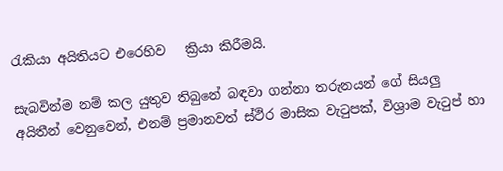රැකියා අයිතියට එරෙහිව   ක්‍රියා කිරීමයි.

සැබවින්ම නම් කල යුතුව තිබුනේ බඳවා ගන්නා තරුනයන් ගේ සියලු අයිතීන් වෙනුවෙන්, එනම් ප්‍රමානවත් ස්ථිර මාසික වැටුපක්, විශ්‍රාම වැටුප් හා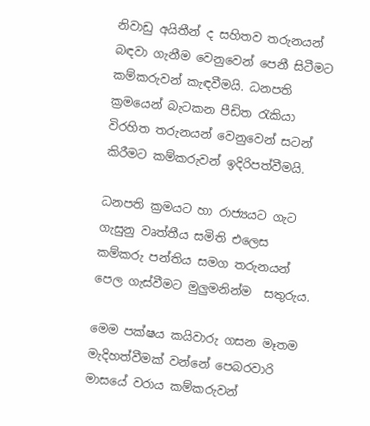නිවාඩු අයිතීන් ද සහිතව තරුනයන් බඳවා ගැනීම වෙනුවෙන් පෙනී සිටීමට කම්කරුවන් කැඳවීමයි. ධනපති ක්‍රමයෙන් බැටකන පීඩිත රැකියා විරහිත තරුනයන් වෙනුවෙන් සටන් කිරීමට කම්කරුවන් ඉදිරිපත්වීමයි.

ධනපති ක්‍රමයට හා රාජ්‍යයට ගැට ගැසුනු වෘත්තීය සමිති එලෙස කම්කරු පන්තිය සමග තරුනයන් පෙල ගැස්වීමට මුලුමනින්ම  සතුරුය.

මෙම පක්ෂය කයිවාරු ගසන මෑතම මැදිහත්වීමක් වන්නේ පෙබරවාරි මාසයේ වරාය කම්කරුවන්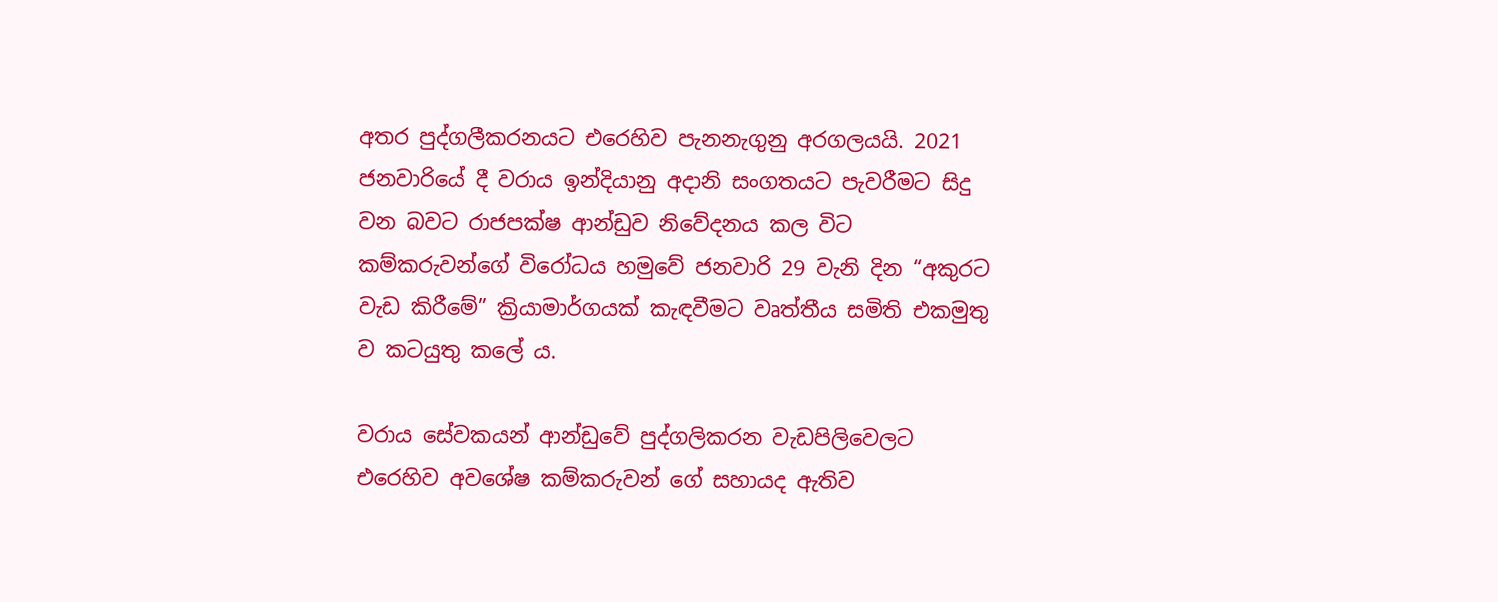අතර පුද්ගලීකරනයට එරෙහිව පැනනැගුනු අරගලයයි. 2021 ජනවාරියේ දී වරාය ඉන්දියානු අදානි සංගතයට පැවරීමට සිදු වන බවට රාජපක්ෂ ආන්ඩුව නිවේදනය කල විට කම්කරුවන්ගේ විරෝධය හමුවේ ජනවාරි 29 වැනි දින “අකුරට වැඩ කිරීමේ” ක්‍රියාමාර්ගයක් කැඳවීමට වෘත්තීය සමිති එකමුතු ව කටයුතු කලේ ය.

වරාය සේවකයන් ආන්ඩුවේ පුද්ගලිකරන වැඩපිලිවෙලට එරෙහිව අවශේෂ කම්කරුවන් ගේ සහායද ඇතිව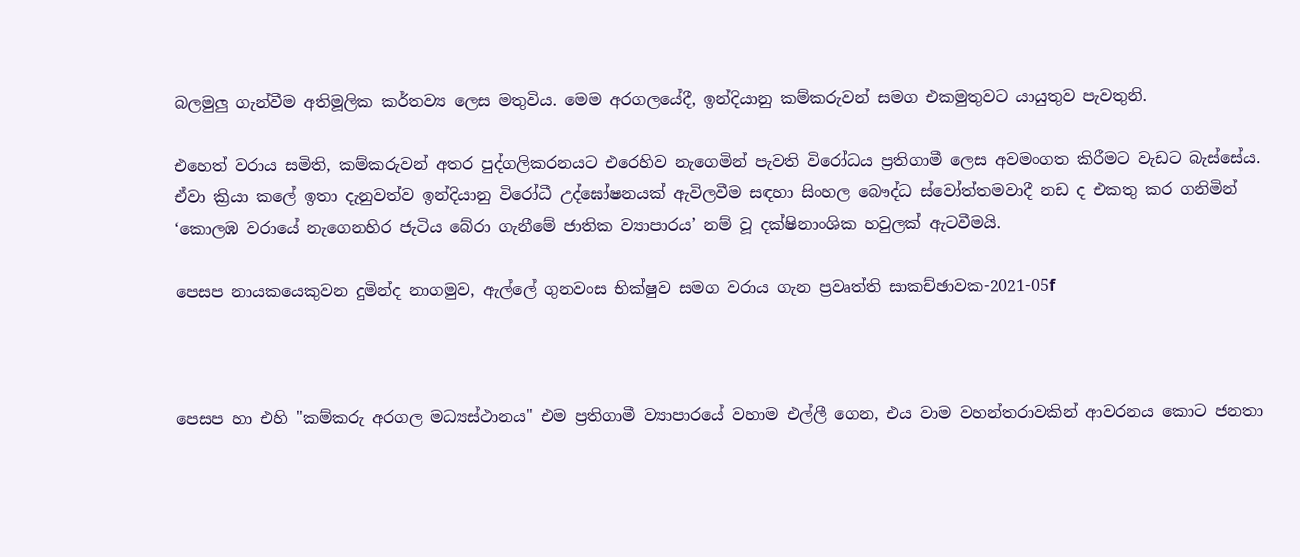බලමුලු ගැන්වීම අතිමූලික කර්තව්‍ය ලෙස මතුවිය. මෙම අරගලයේදී, ඉන්දියානු කම්කරුවන් සමග එකමුතුවට යායුතුව පැවතුනි.

එහෙත් වරාය සමිති, කම්කරුවන් අතර පුද්ගලිකරනයට එරෙහිව නැගෙමින් පැවති විරෝධය ප්‍රතිගාමී ලෙස අවමංගත කිරීමට වැඩට බැස්සේය. ඒවා ක්‍රියා කලේ ඉතා දැනුවත්ව ඉන්දියානු විරෝධී උද්ඝෝෂනයක් ඇවිලවීම සඳහා සිංහල බෞද්ධ ස්වෝත්තමවාදී නඩ ද එකතු කර ගනිමින් ‘කොලඹ වරායේ නැගෙනහිර ජැටිය බේරා ගැනීමේ ජාතික ව්‍යාපාරය’ නම් වූ දක්ෂිනාංශික හවුලක් ඇටවීමයි.

පෙසප නායකයෙකුවන දුමින්ද නාගමුව, ඇල්ලේ ගුනවංස භික්ෂුව සමග වරාය ගැන ප්‍රවෘත්ති සාකච්ඡාවක-2021-05f



පෙසප හා එහි "කම්කරු අරගල මධ්‍යස්ථානය" එම ප්‍රතිගාමී ව්‍යාපාරයේ වහාම එල්ලී ගෙන, එය වාම වහන්තරාවකින් ආවරනය කොට ජනතා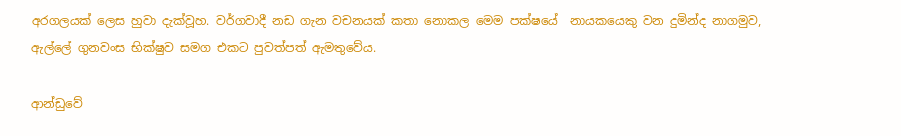අරගලයක් ලෙස හුවා දැක්වූහ. වර්ගවාදී නඩ ගැන වචනයක් කතා නොකල මෙම පක්ෂයේ  නායකයෙකු වන දුමින්ද නාගමුව, ඇල්ලේ ගුනවංස භික්ෂුව සමග එකට පුවත්පත් ඇමතුවේය.

ආන්ඩුවේ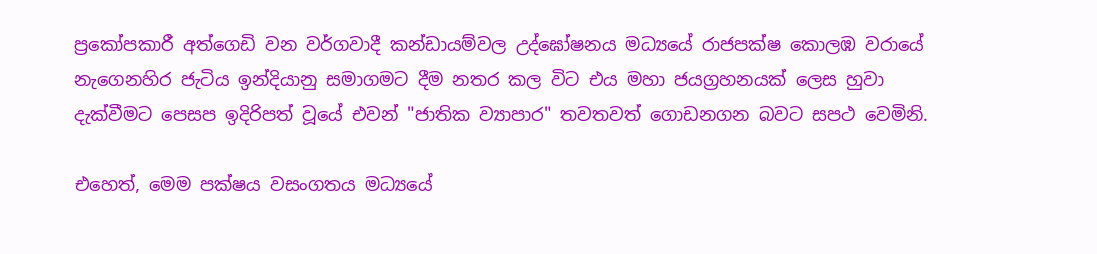ප්‍රකෝපකාරී අත්ගෙඩි වන වර්ගවාදී කන්ඩායම්වල උද්ඝෝෂනය මධ්‍යයේ රාජපක්ෂ කොලඹ වරායේ නැගෙනහිර ජැටිය ඉන්දියානු සමාගමට දීම නතර කල විට එය මහා ජයග්‍රහනයක් ලෙස හුවා දැක්වීමට පෙසප ඉදිරිපත් වූයේ එවන් "ජාතික ව්‍යාපාර" තවතවත් ගොඩනගන බවට සපථ වෙමිනි.

එහෙත්, මෙම පක්ෂය වසංගතය මධ්‍යයේ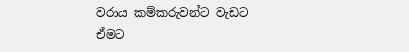වරාය කම්කරුවන්ට වැඩට ඒමට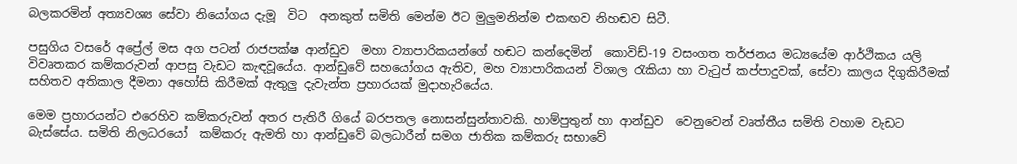බලකරමින් අත්‍යවශ්‍ය සේවා නියෝගය දැමූ  විට  අනකුත් සමිති මෙන්ම ඊට මුලුමනින්ම එකඟව නිහඬව සිටී.

පසුගිය වසරේ අප්‍රේල් මස අග පටන් රාජපක්ෂ ආන්ඩුව  මහා ව්‍යාපාරිකයන්ගේ හඬට කන්දෙමින්  කොවිඩ්-19 වසංගත තර්ජනය මධ්‍යයේම ආර්ථිකය යලි විවෘතකර කම්කරුවන් ආපසු වැඩට කැඳවූයේය. ආන්ඩුවේ සහයෝගය ඇතිව, මහ ව්‍යාපාරිකයන් විශාල රැකියා හා වැටුප් කප්පාදුවක්, සේවා කාලය දිගුකිරීමක් සහිතව අතිකාල දීමනා අහෝසි කිරීමක් ඇතුලු දැවැන්ත ප්‍රහාරයක් මුදාහැරියේය.

මෙම ප්‍රහාරයන්ට එරෙහිව කම්කරුවන් අතර පැතිරී ගියේ බරපතල නොසන්සුන්තාවකි. හාම්පුතුන් හා ආන්ඩුව  වෙනුවෙන් වෘත්තීය සමිති වහාම වැඩට බැස්සේය. සමිති නිලධරයෝ  කම්කරු ඇමති හා ආන්ඩුවේ බලධාරීන් සමග ජාතික කම්කරු සභාවේ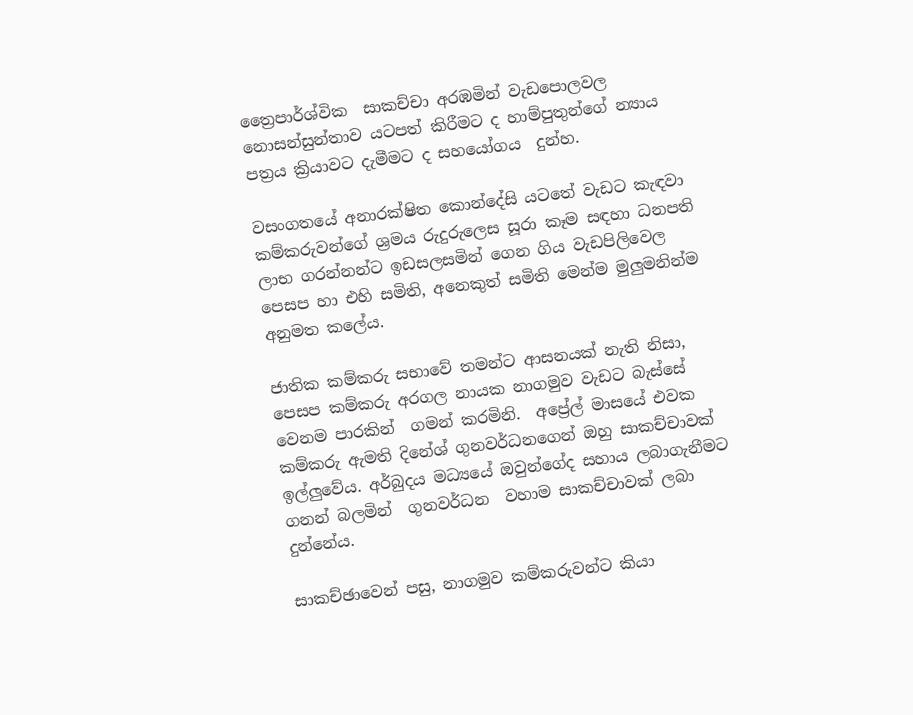ත්‍රෛපාර්ශ්වික  සාකච්චා අරඹමින් වැඩපොලවල නොසන්සුන්තාව යටපත් කිරීමට ද හාම්පුතුන්ගේ න්‍යාය පත්‍රය ක්‍රියාවට දැමීමට ද සහයෝගය  දුන්හ.

වසංගතයේ අනාරක්ෂිත කොන්දේසි යටතේ වැඩට කැඳවා කම්කරුවන්ගේ ශ්‍රමය රුදුරුලෙස සූරා කෑම සඳහා ධනපති ලාභ ගරන්නන්ට ඉඩසලසමින් ගෙන ගිය වැඩපිලිවෙල පෙසප හා එහි සමිති, අනෙකුත් සමිති මෙන්ම මුලුමනින්ම අනුමත කලේය.

ජාතික කම්කරු සභාවේ තමන්ට ආසනයක් නැති නිසා, පෙසප කම්කරු අරගල නායක නාගමුව වැඩට බැස්සේ වෙනම පාරකින්  ගමන් කරමිනි.  අප්‍රේල් මාසයේ එවක කම්කරු ඇමති දිනේශ් ගුනවර්ධනගෙන් ඔහු සාකච්චාවක් ඉල්ලුවේය. අර්බුදය මධ්‍යයේ ඔවුන්ගේද සහාය ලබාගැනීමට ගනන් බලමින්  ගුනවර්ධන  වහාම සාකච්චාවක් ලබා දුන්නේය.

සාකච්ඡාවෙන් පසු, නාගමුව කම්කරුවන්ට කියා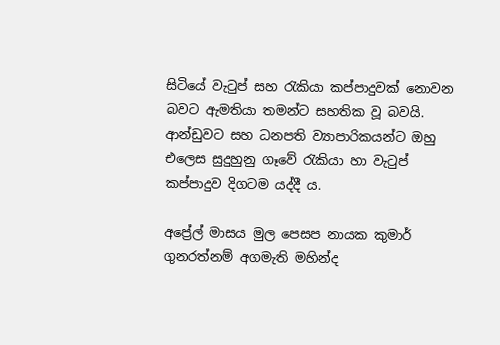සිටියේ වැටුප් සහ රැකියා කප්පාදුවක් නොවන බවට ඇමතියා තමන්ට සහතික වූ බවයි. ආන්ඩුවට සහ ධනපති ව්‍යාපාරිකයන්ට ඔහු එලෙස සුදුහුනු ගෑවේ රැකියා හා වැටුප් කප්පාදුව දිගටම යද්දී ය.

අප්‍රේල් මාසය මුල පෙසප නායක කුමාර් ගුනරත්නම් අගමැති මහින්ද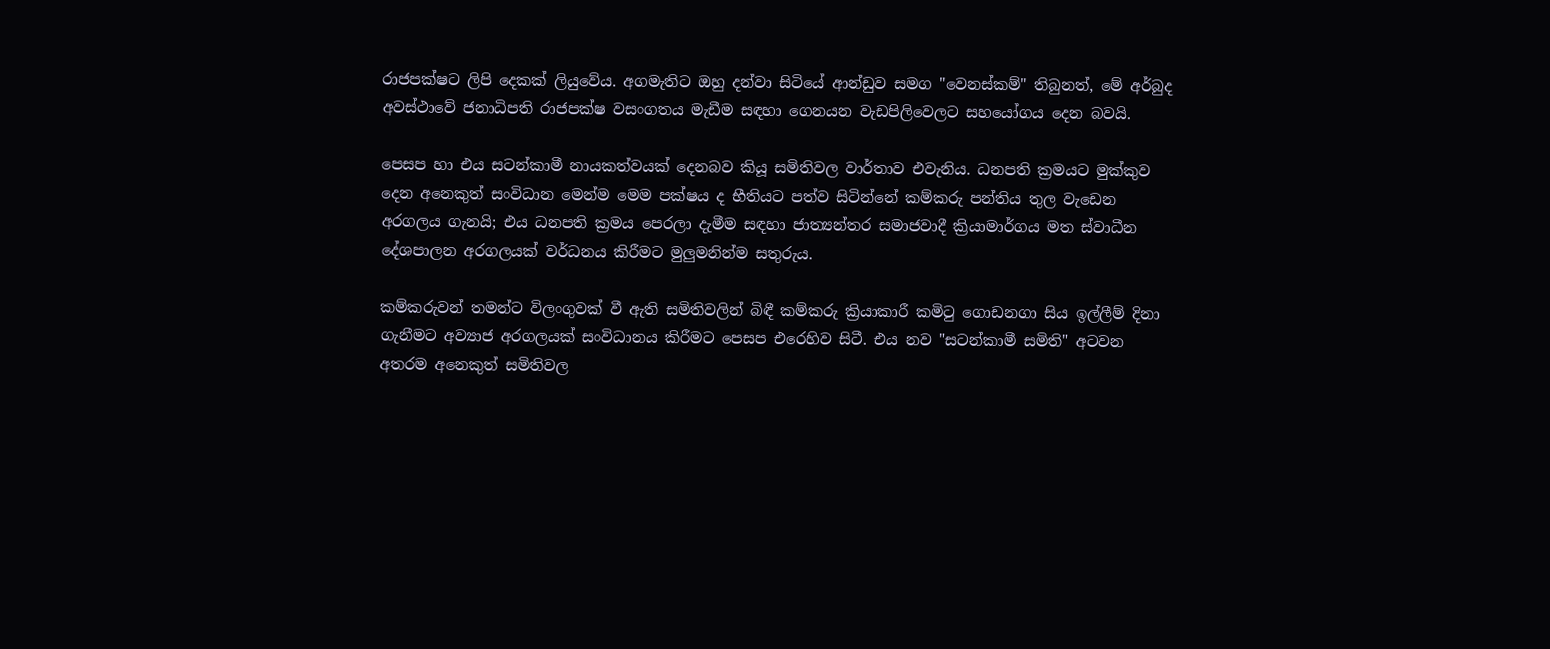රාජපක්ෂට ලිපි දෙකක් ලියුවේය. අගමැතිට ඔහු දන්වා සිටියේ ආන්ඩුව සමග "වෙනස්කම්" තිබුනත්, මේ අර්බුද අවස්ථාවේ ජනාධිපති රාජපක්ෂ වසංගතය මැඩීම සඳහා ගෙනයන වැඩපිලිවෙලට සහයෝගය දෙන බවයි.

පෙසප හා එය සටන්කාමී නායකත්වයක් දෙනබව කියූ සමිතිවල වාර්තාව එවැනිය. ධනපති ක්‍රමයට මුක්කුව දෙන අනෙකුත් සංවිධාන මෙන්ම මෙම පක්ෂය ද භීතියට පත්ව සිටින්නේ කම්කරු පන්තිය තුල වැඩෙන අරගලය ගැනයි; එය ධනපති ක්‍රමය පෙරලා දැමීම සඳහා ජාත්‍යන්තර සමාජවාදී ක්‍රියාමාර්ගය මත ස්වාධීන දේශපාලන අරගලයක් වර්ධනය කිරීමට මුලුමනින්ම සතුරුය.

කම්කරුවන් තමන්ට විලංගුවක් වී ඇති සමිතිවලින් බිඳී කම්කරු ක්‍රියාකාරී කමිටු ගොඩනගා සිය ඉල්ලීම් දිනා ගැනීමට අව්‍යාජ අරගලයක් සංවිධානය කිරීමට පෙසප එරෙහිව සිටී. එය නව "සටන්කාමී සමිති" අටවන අතරම අනෙකුත් සමිතිවල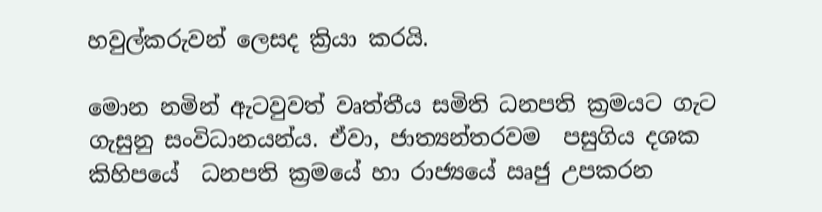හවුල්කරුවන් ලෙසද ක්‍රියා කරයි.

මොන නමින් ඇටවුවත් වෘත්තීය සමිති ධනපති ක්‍රමයට ගැට ගැසුනු සංවිධානයන්ය. ඒවා, ජාත්‍යන්තරවම  පසුගිය දශක කිහිපයේ  ධනපති ක්‍රමයේ හා රාජ්‍යයේ ඍජු උපකරන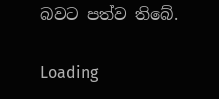බවට පත්ව තිබේ.

Loading